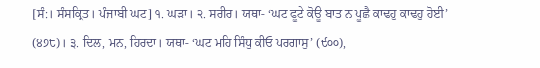[ਸੰ:। ਸੰਸਕ੍ਰਿਤ। ਪੰਜਾਬੀ ਘਟ] ੧. ਘੜਾ। ੨. ਸਰੀਰ। ਯਥਾ- ‘ਘਟ ਫੂਟੇ ਕੋਊ ਬਾਤ ਨ ਪੂਛੈ ਕਾਢਹੁ ਕਾਢਹੁ ਹੋਈ’ (੪੭੮)। ੩. ਦਿਲ, ਮਨ, ਹਿਰਦਾ। ਯਥਾ- ‘ਘਟ ਮਹਿ ਸਿੰਧੁ ਕੀਓ ਪਰਗਾਸੁ’ (੯੦੦),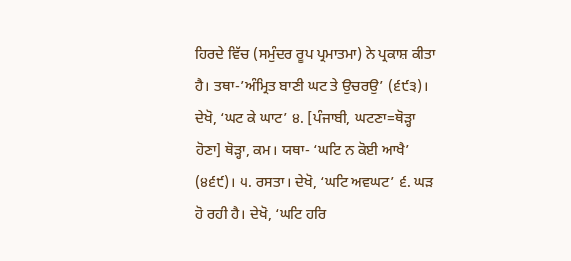ਹਿਰਦੇ ਵਿੱਚ (ਸਮੁੰਦਰ ਰੂਪ ਪ੍ਰਮਾਤਮਾ) ਨੇ ਪ੍ਰਕਾਸ਼ ਕੀਤਾ ਹੈ। ਤਥਾ-’ਅੰਮ੍ਰਿਤ ਬਾਣੀ ਘਟ ਤੇ ਉਚਰਉ’ (੬੯੩)। ਦੇਖੋ, ‘ਘਟ ਕੇ ਘਾਟ’ ੪. [ਪੰਜਾਬੀ, ਘਟਣਾ=ਥੋੜ੍ਹਾ ਹੋਣਾ] ਥੋੜ੍ਹਾ, ਕਮ। ਯਥਾ- ‘ਘਟਿ ਨ ਕੋਈ ਆਖੈ’ (੪੬੯)। ੫. ਰਸਤਾ। ਦੇਖੋ, ‘ਘਟਿ ਅਵਘਟ’ ੬. ਘੜ ਹੋ ਰਹੀ ਹੈ। ਦੇਖੋ, ‘ਘਟਿ ਹਰਿ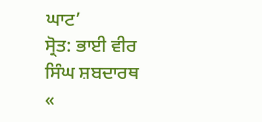ਘਾਟ’
ਸ੍ਰੋਤ: ਭਾਈ ਵੀਰ ਸਿੰਘ ਸ਼ਬਦਾਰਥ
«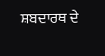ਸ਼ਬਦਾਰਥ ਦੇ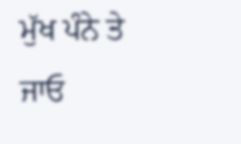ਮੁੱਖ ਪੰਨੇ ਤੇ ਜਾਓ